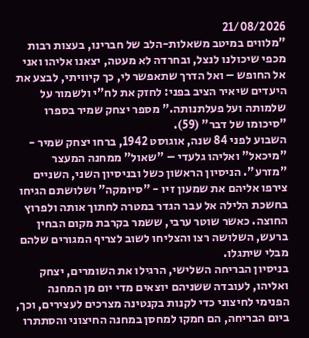21/08/2026
"מלווים במיטב משאלות-הלב של חברינו, בעצות רבות מכפי שיכולנו לנצל, ובחרדה לא מעטה, יצאנו אליהו ואני אל החופש – ואל הדרך שתאפשר לי, כך קיוויתי, לבצע את היעדים שיאיר הציב בפני: לחזק את לח"י ולשמור על שלמותה ועל פעלתנותה." מספר יצחק שמיר בספרו "סיכומו של דבר" (59).
השבוע לפני 84 שנה, אוגוסט 1942, ברחו יצחק שמיר - "מיכאל" ואליהו גלעדי – "שאול" ממחנה המעצר "מזרע". הניסיון הראשון כשל ובניסיון השני, השניים צירפו אליהם את שמעון זיו - "סיומקה" ושלושתם הגיחו בחשכת הלילה אל עבר הגדר במטרה לחתוך אותה ולפרוץ החוצה. כאשר שוטר ערבי, ששמר בקרבת מקום הבחין ברעש, השלושה רצו והצליחו לשוב לצריף המגורים שלהם מבלי שיתגלו.
בניסיון הבריחה השלישי, הרגילו את השומרים, יצחק ואליהו, לעובדה ששניהם יוצאים מדי יום מן המחנה הפנימי לחיצוני כדי לקנות בקנטינה מצרכים לעצירים, וכך, ביום הבריחה, הם חמקו למחסן במחנה החיצוני והסתתרו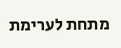מתחת לערימת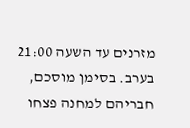מזרנים עד השעה 21:00 בערב. בסימן מוסכם, חבריהם למחנה פצחו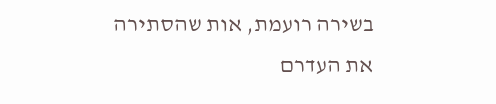בשירה רועמת, אות שהסתירה את העדרם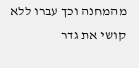מהמחנה וכך עברו ללא קושי את גדר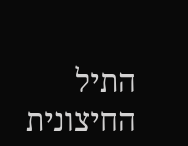התיל החיצונית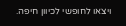ויצאו לחופשי לכיוון חיפה.